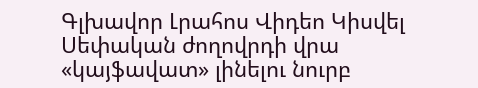Գլխավոր Լրահոս Վիդեո Կիսվել
Սեփական ժողովրդի վրա «կայֆավատ» լինելու նուրբ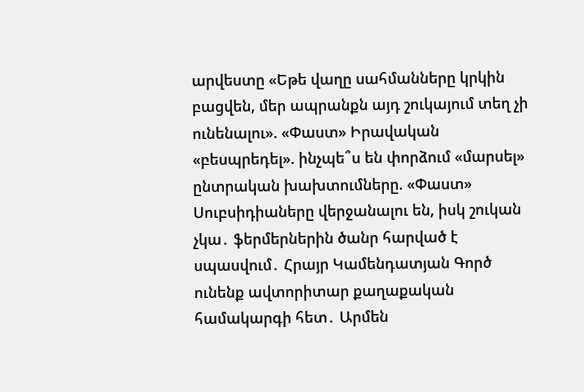արվեստը «Եթե վաղը սահմանները կրկին բացվեն, մեր ապրանքն այդ շուկայում տեղ չի ունենալու». «Փաստ» Իրավական «բեսպրեդել». ինչպե՞ս են փորձում «մարսել» ընտրական խախտումները. «Փաստ» Սուբսիդիաները վերջանալու են, իսկ շուկան չկա․ ֆերմերներին ծանր հարված է սպասվում․ Հրայր Կամենդատյան Գործ ունենք ավտորիտար քաղաքական համակարգի հետ․ Արմեն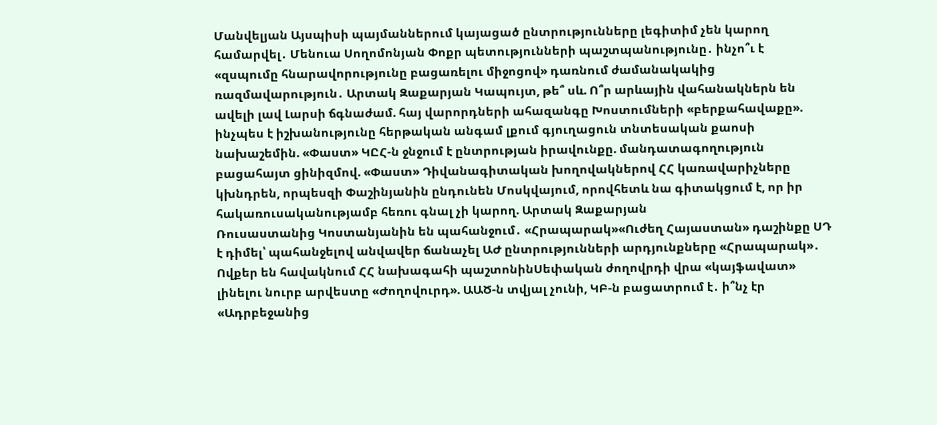Մանվելյան Այսպիսի պայմաններում կայացած ընտրությունները լեգիտիմ չեն կարող համարվել․ Մենուա Սողոմոնյան Փոքր պետությունների պաշտպանությունը․ ինչո՞ւ է «զսպումը հնարավորությունը բացառելու միջոցով» դառնում ժամանակակից ռազմավարություն․ Արտակ Զաքարյան Կապույտ, թե՞ սև. Ո՞ր արևային վահանակներն են ավելի լավ Լարսի ճգնաժամ. հայ վարորդների ահազանգը Խոստումների «բերքահավաքը». ինչպես է իշխանությունը հերթական անգամ լքում գյուղացուն տնտեսական քաոսի նախաշեմին. «Փաստ» ԿԸՀ-ն ջնջում է ընտրության իրավունքը. մանդատագողություն բացահայտ ցինիզմով. «Փաստ» Դիվանագիտական խողովակներով ՀՀ կառավարիչները կխնդրեն, որպեսզի Փաշինյանին ընդունեն Մոսկվայում, որովհետև նա գիտակցում է, որ իր հակառուսականությամբ հեռու գնալ չի կարող. Արտակ Զաքարյան
Ռուսաստանից Կոստանյանին են պահանջում․ «Հրապարակ»«Ուժեղ Հայաստան» դաշինքը ՍԴ է դիմել՝ պահանջելով անվավեր ճանաչել ԱԺ ընտրությունների արդյունքները «Հրապարակ»․ Ովքեր են հավակնում ՀՀ նախագահի պաշտոնինՍեփական ժողովրդի վրա «կայֆավատ» լինելու նուրբ արվեստը «Ժողովուրդ». ԱԱԾ-ն տվյալ չունի, ԿԲ-ն բացատրում է․ ի՞նչ էր «Ադրբեջանից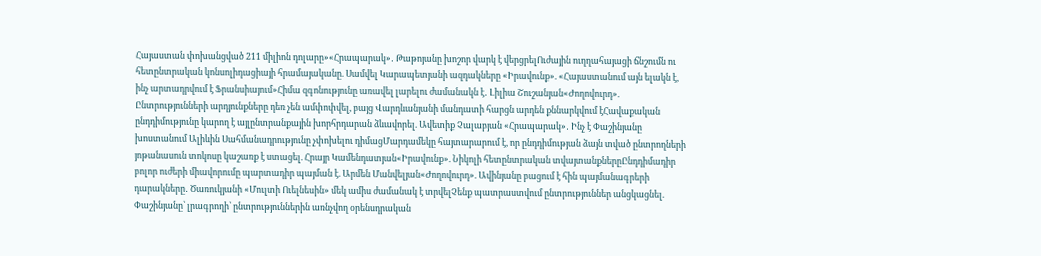Հայաստան փոխանցված 211 միլիոն դոլարը»«Հրապարակ»․ Թաթոյանը խոշոր վարկ է վերցրելՈւժային ուղղահայացի ճնշումն ու հետընտրական կոնսոլիդացիայի հրամայականը. Սամվել Կարապետյանի ազդակները «Իրավունք». «Հայաստանում այն ելակն է, ինչ արտադրվում է Ֆրանսիայում»Հիմա զգոնությունը առավել լարելու ժամանակն է․ Լիլիա Շուշանյան«Ժողովուրդ». Ընտրությունների արդյունքները դեռ չեն ամփոփվել, բայց Վարդևանյանի մանդատի հարցն արդեն քննարկվում էՀավաքական ընդդիմությունը կարող է այլընտրանքային խորհրդարան ձևավորել. Ավետիք Չալաբյան «Հրապարակ»․ Ինչ է Փաշինյանը խոստանում Ալիևին Սահմանադրությունը չփոխելու դիմացՄարդամեկը հայտարարում է, որ ընդդիմության ձայն տված ընտրողների յոթանասուն տոկոսը կաշառք է ստացել. Հրայր Կամենդատյան«Իրավունք». Նիկոլի հետընտրական տվայտանքներըԸնդդիմադիր բոլոր ուժերի միավորումը պարտադիր պայման է. Արմեն Մանվելյան«Ժողովուրդ». Ավինյանը բացում է հին պայմանագրերի դարակները․ Ծառուկյանի «Մուլտի Ուելնեսին» մեկ ամիս ժամանակ է տրվելՉենք պատրաստվում ընտրություններ անցկացնել. Փաշինյանը՝ լրագրողի՝ ընտրություններին առնչվող օրենսդրական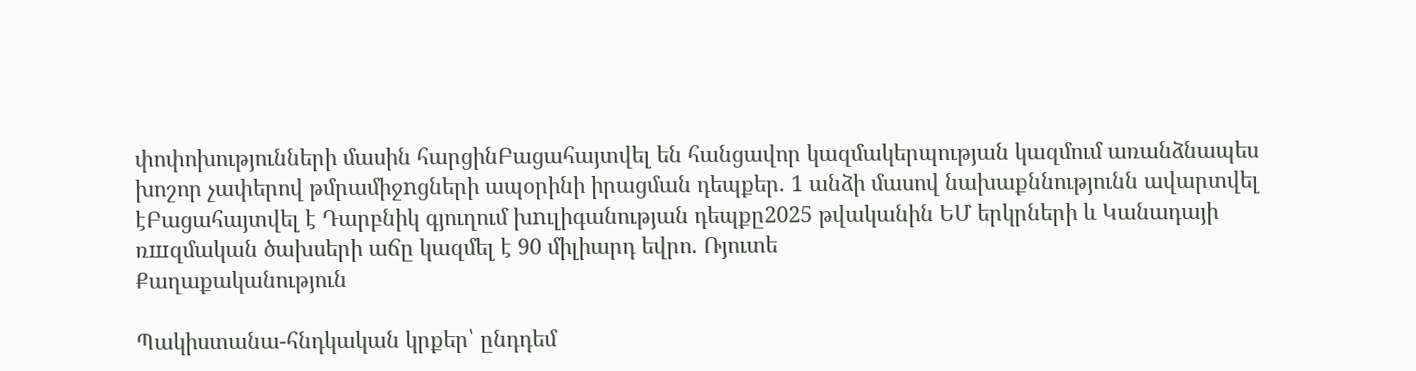փոփոխությունների մասին հարցինԲացահայտվել են հանցավոր կազմակերպության կազմում առանձնապես խոշոր չափերով թմրամիջnցների ապօրինի իրացման դեպքեր. 1 անձի մասով նախաքննությունն ավարտվել էԲացահայտվել է Դարբնիկ գյուղում խnւլիգանության դեպքը2025 թվականին ԵՄ երկրների և Կանադայի ռшզմական ծախսերի աճը կազմել է 90 միլիարդ եվրո. Ռյուտե
Քաղաքականություն

Պակիստանա-հնդկական կրքեր՝ ընդդեմ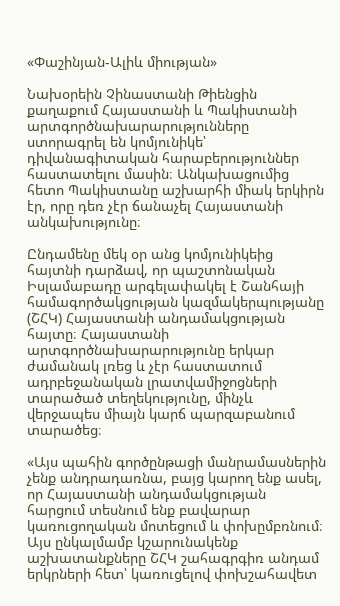«Փաշինյան-Ալիև միության»

Նախօրեին Չինաստանի Թիենցին քաղաքում Հայաստանի և Պակիստանի արտգործնախարարությունները ստորագրել են կոմյունիկե՝ դիվանագիտական հարաբերություններ հաստատելու մասին։ Անկախացումից հետո Պակիստանը աշխարհի միակ երկիրն էր, որը դեռ չէր ճանաչել Հայաստանի անկախությունը։

Ընդամենը մեկ օր անց կոմյունիկեից հայտնի դարձավ, որ պաշտոնական Իսլամաբադը արգելափակել է Շանհայի համագործակցության կազմակերպությանը (ՇՀԿ) Հայաստանի անդամակցության հայտը։ Հայաստանի արտգործնախարարությունը երկար ժամանակ լռեց և չէր հաստատում ադրբեջանական լրատվամիջոցների տարածած տեղեկությունը, մինչև վերջապես միայն կարճ պարզաբանում տարածեց։

«Այս պահին գործընթացի մանրամասներին չենք անդրադառնա, բայց կարող ենք ասել, որ Հայաստանի անդամակցության հարցում տեսնում ենք բավարար կառուցողական մոտեցում և փոխըմբռնում։ Այս ընկալմամբ կշարունակենք աշխատանքները ՇՀԿ շահագրգիռ անդամ երկրների հետ՝ կառուցելով փոխշահավետ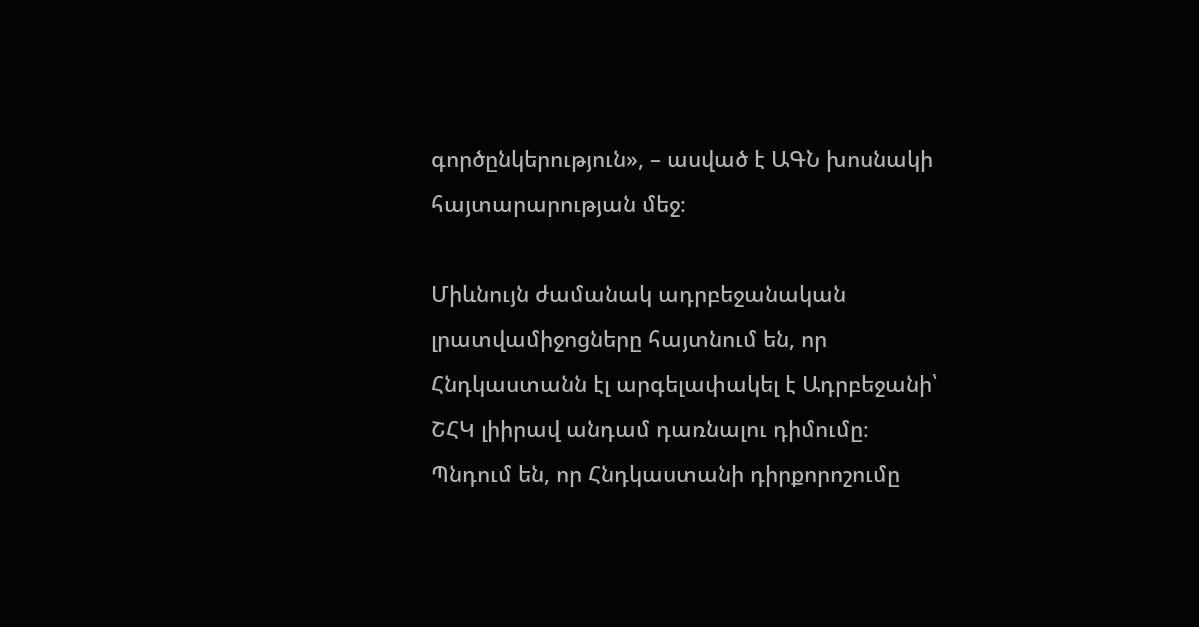գործընկերություն», – ասված է ԱԳՆ խոսնակի հայտարարության մեջ։

Միևնույն ժամանակ ադրբեջանական լրատվամիջոցները հայտնում են, որ Հնդկաստանն էլ արգելափակել է Ադրբեջանի՝ ՇՀԿ լիիրավ անդամ դառնալու դիմումը։ Պնդում են, որ Հնդկաստանի դիրքորոշումը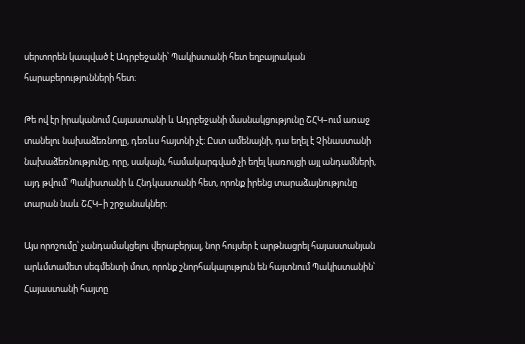սերտորեն կապված է Ադրբեջանի՝ Պակիստանի հետ եղբայրական հարաբերությունների հետ։

Թե ով էր իրականում Հայաստանի և Ադրբեջանի մասնակցությունը ՇՀԿ–ում առաջ տանելու նախաձեռնողը, դեռևս հայտնի չէ։ Ըստ ամենայնի, դա եղել է Չինաստանի նախաձեռնությունը, որը, սակայն, համակարգված չի եղել կառույցի այլ անդամների, այդ թվում՝ Պակիստանի և Հնդկաստանի հետ, որոնք իրենց տարաձայնությունը տարան նաև ՇՀԿ–ի շրջանակներ։

Այս որոշումը՝ չանդամակցելու վերաբերյալ, նոր հույսեր է արթնացրել հայաստանյան արևմտամետ սեգմենտի մոտ, որոնք շնորհակալություն են հայտնում Պակիստանին՝ Հայաստանի հայտը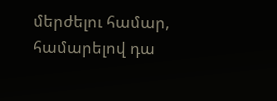մերժելու համար, համարելով դա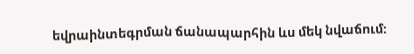եվրաինտեգրման ճանապարհին ևս մեկ նվաճում։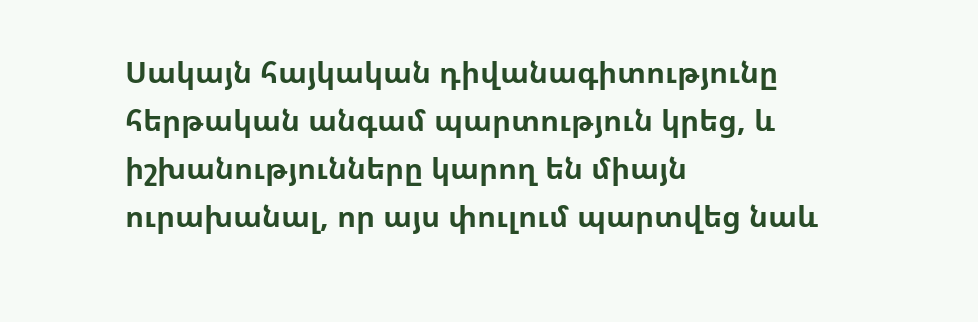Սակայն հայկական դիվանագիտությունը հերթական անգամ պարտություն կրեց, և իշխանությունները կարող են միայն ուրախանալ, որ այս փուլում պարտվեց նաև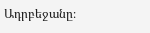Ադրբեջանը։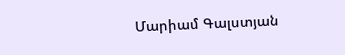Մարիամ Գալստյան